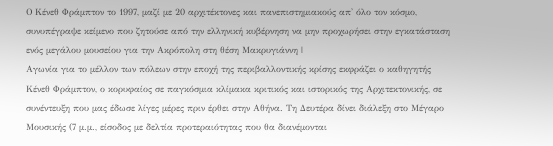Ο Κένεθ Φράμπτον το 1997, μαζί με 20 αρχιτέκτονες και πανεπιστημιακούς απ' όλο τον κόσμο, συνυπέγραψε κείμενο που ζητούσε από την ελληνική κυβέρνηση να μην προχωρήσει στην εγκατάσταση ενός μεγάλου μουσείου για την Ακρόπολη στη θέση Μακρυγιάννη |
Αγωνία για το μέλλον των πόλεων στην εποχή της περιβαλλοντικής κρίσης εκφράζει ο καθηγητής Κένεθ Φράμπτον, ο κορυφαίος σε παγκόσμια κλίμακα κριτικός και ιστορικός της Αρχιτεκτονικής, σε συνέντευξη που μας έδωσε λίγες μέρες πριν έρθει στην Αθήνα. Τη Δευτέρα δίνει διάλεξη στο Μέγαρο Μουσικής (7 μ.μ., είσοδος με δελτία προτεραιότητας που θα διανέμονται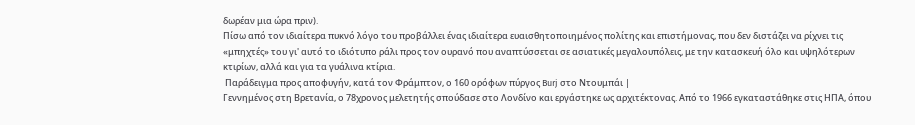δωρέαν μια ώρα πριν).
Πίσω από τον ιδιαίτερα πυκνό λόγο του προβάλλει ένας ιδιαίτερα ευαισθητοποιημένος πολίτης και επιστήμονας, που δεν διστάζει να ρίχνει τις «μπηχτές» του γι' αυτό το ιδιότυπο ράλι προς τον ουρανό που αναπτύσσεται σε ασιατικές μεγαλουπόλεις, με την κατασκευή όλο και υψηλότερων κτιρίων, αλλά και για τα γυάλινα κτίρια.
 Παράδειγμα προς αποφυγήν, κατά τον Φράμπτον, ο 160 ορόφων πύργος Burj στο Ντουμπάι |
Γεννημένος στη Βρετανία, ο 78χρονος μελετητής σπούδασε στο Λονδίνο και εργάστηκε ως αρχιτέκτονας. Από το 1966 εγκαταστάθηκε στις ΗΠΑ, όπου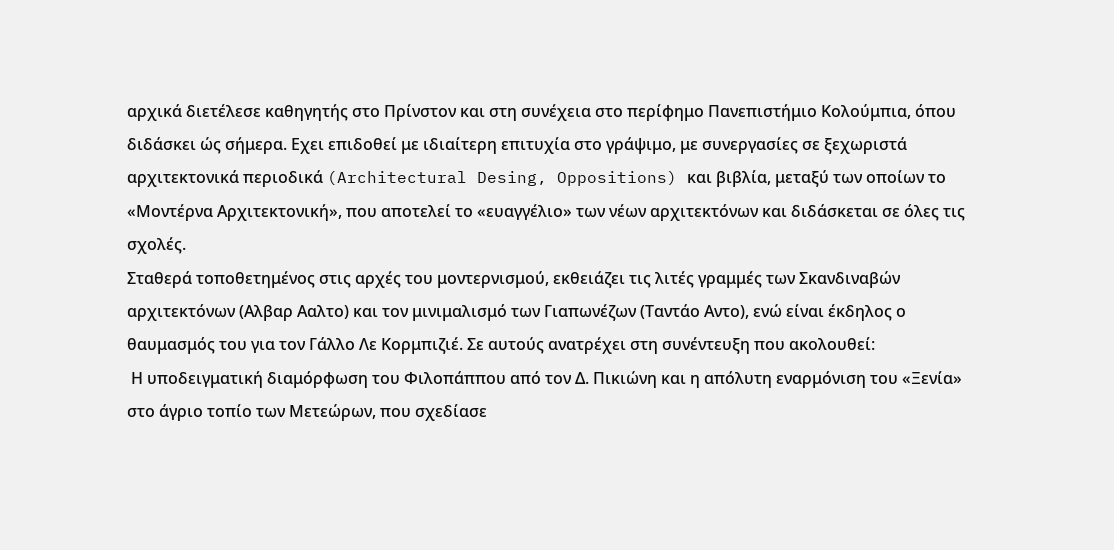αρχικά διετέλεσε καθηγητής στο Πρίνστον και στη συνέχεια στο περίφημο Πανεπιστήμιο Κολούμπια, όπου διδάσκει ώς σήμερα. Εχει επιδοθεί με ιδιαίτερη επιτυχία στο γράψιμο, με συνεργασίες σε ξεχωριστά αρχιτεκτονικά περιοδικά (Architectural Desing, Oppositions) και βιβλία, μεταξύ των οποίων το «Μοντέρνα Αρχιτεκτονική», που αποτελεί το «ευαγγέλιο» των νέων αρχιτεκτόνων και διδάσκεται σε όλες τις σχολές.
Σταθερά τοποθετημένος στις αρχές του μοντερνισμού, εκθειάζει τις λιτές γραμμές των Σκανδιναβών αρχιτεκτόνων (Αλβαρ Ααλτο) και τον μινιμαλισμό των Γιαπωνέζων (Ταντάο Αντο), ενώ είναι έκδηλος ο θαυμασμός του για τον Γάλλο Λε Κορμπιζιέ. Σε αυτούς ανατρέχει στη συνέντευξη που ακολουθεί:
 Η υποδειγματική διαμόρφωση του Φιλοπάππου από τον Δ. Πικιώνη και η απόλυτη εναρμόνιση του «Ξενία» στο άγριο τοπίο των Μετεώρων, που σχεδίασε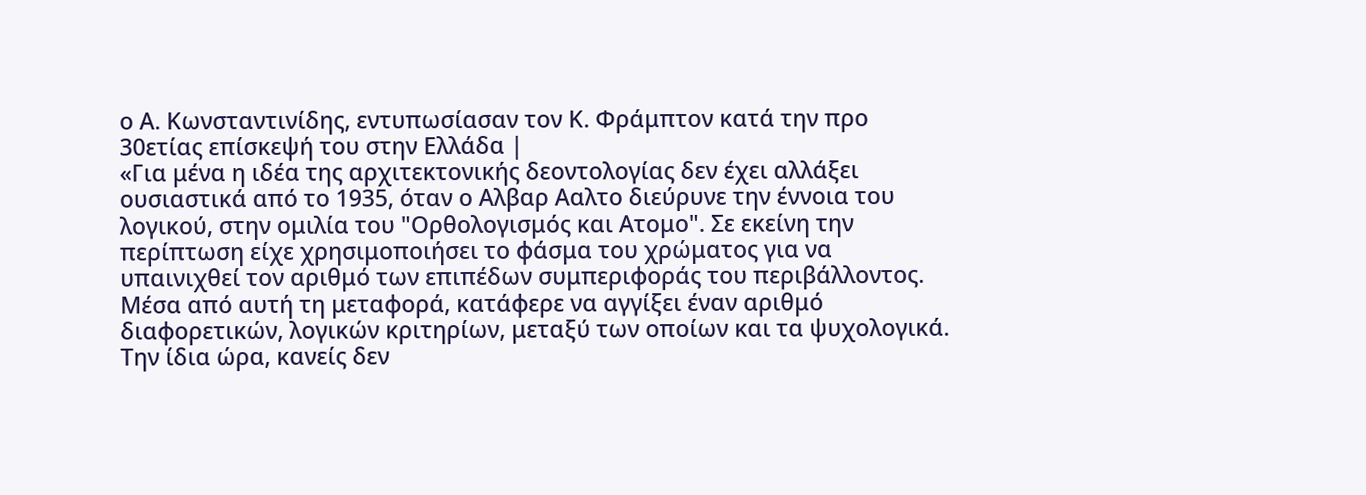ο Α. Κωνσταντινίδης, εντυπωσίασαν τον Κ. Φράμπτον κατά την προ 30ετίας επίσκεψή του στην Ελλάδα |
«Για μένα η ιδέα της αρχιτεκτονικής δεοντολογίας δεν έχει αλλάξει ουσιαστικά από το 1935, όταν ο Αλβαρ Ααλτο διεύρυνε την έννοια του λογικού, στην ομιλία του "Ορθολογισμός και Ατομο". Σε εκείνη την περίπτωση είχε χρησιμοποιήσει το φάσμα του χρώματος για να υπαινιχθεί τον αριθμό των επιπέδων συμπεριφοράς του περιβάλλοντος. Μέσα από αυτή τη μεταφορά, κατάφερε να αγγίξει έναν αριθμό διαφορετικών, λογικών κριτηρίων, μεταξύ των οποίων και τα ψυχολογικά. Την ίδια ώρα, κανείς δεν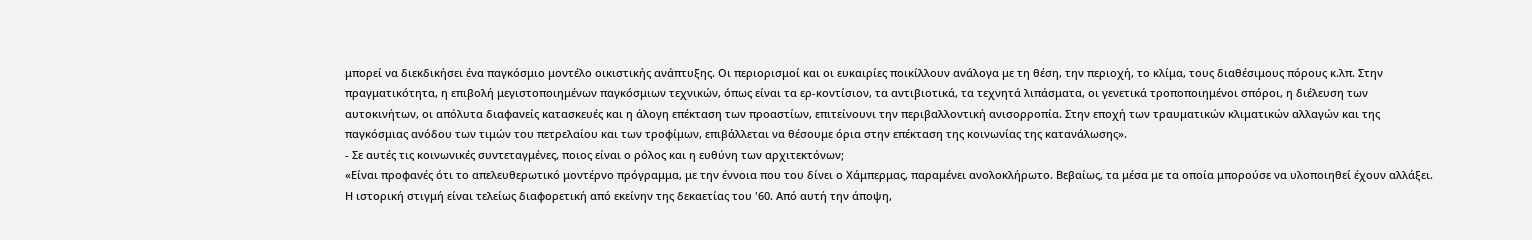μπορεί να διεκδικήσει ένα παγκόσμιο μοντέλο οικιστικής ανάπτυξης. Οι περιορισμοί και οι ευκαιρίες ποικίλλουν ανάλογα με τη θέση, την περιοχή, το κλίμα, τους διαθέσιμους πόρους κ.λπ. Στην πραγματικότητα, η επιβολή μεγιστοποιημένων παγκόσμιων τεχνικών, όπως είναι τα ερ-κοντίσιον, τα αντιβιοτικά, τα τεχνητά λιπάσματα, οι γενετικά τροποποιημένοι σπόροι, η διέλευση των αυτοκινήτων, οι απόλυτα διαφανείς κατασκευές και η άλογη επέκταση των προαστίων, επιτείνουνι την περιβαλλοντική ανισορροπία. Στην εποχή των τραυματικών κλιματικών αλλαγών και της παγκόσμιας ανόδου των τιμών του πετρελαίου και των τροφίμων, επιβάλλεται να θέσουμε όρια στην επέκταση της κοινωνίας της κατανάλωσης».
- Σε αυτές τις κοινωνικές συντεταγμένες, ποιος είναι ο ρόλος και η ευθύνη των αρχιτεκτόνων;
«Είναι προφανές ότι το απελευθερωτικό μοντέρνο πρόγραμμα, με την έννοια που του δίνει ο Χάμπερμας, παραμένει ανολοκλήρωτο. Βεβαίως, τα μέσα με τα οποία μπορούσε να υλοποιηθεί έχουν αλλάξει. Η ιστορική στιγμή είναι τελείως διαφορετική από εκείνην της δεκαετίας του '60. Από αυτή την άποψη,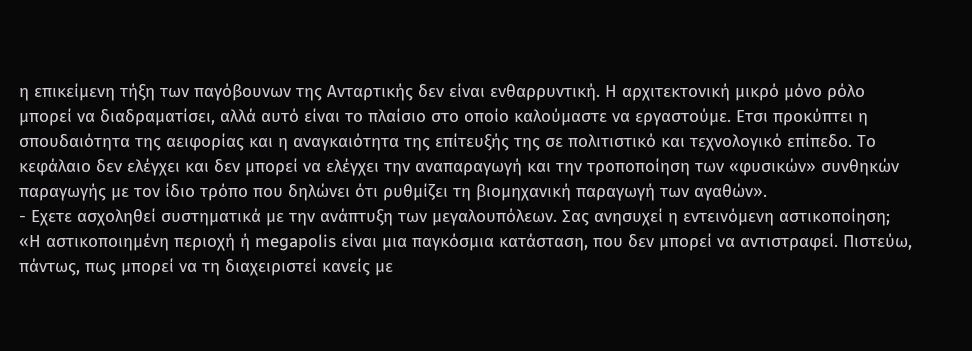η επικείμενη τήξη των παγόβουνων της Ανταρτικής δεν είναι ενθαρρυντική. Η αρχιτεκτονική μικρό μόνο ρόλο μπορεί να διαδραματίσει, αλλά αυτό είναι το πλαίσιο στο οποίο καλούμαστε να εργαστούμε. Ετσι προκύπτει η σπουδαιότητα της αειφορίας και η αναγκαιότητα της επίτευξής της σε πολιτιστικό και τεχνολογικό επίπεδο. Το κεφάλαιο δεν ελέγχει και δεν μπορεί να ελέγχει την αναπαραγωγή και την τροποποίηση των «φυσικών» συνθηκών παραγωγής με τον ίδιο τρόπο που δηλώνει ότι ρυθμίζει τη βιομηχανική παραγωγή των αγαθών».
- Εχετε ασχοληθεί συστηματικά με την ανάπτυξη των μεγαλουπόλεων. Σας ανησυχεί η εντεινόμενη αστικοποίηση;
«Η αστικοποιημένη περιοχή ή megapolis είναι μια παγκόσμια κατάσταση, που δεν μπορεί να αντιστραφεί. Πιστεύω, πάντως, πως μπορεί να τη διαχειριστεί κανείς με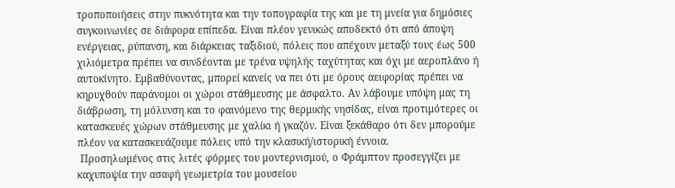τροποποιήσεις στην πυκνότητα και την τοπογραφία της και με τη μνεία για δημόσιες συγκοινωνίες σε διάφορα επίπεδα. Είναι πλέον γενικώς αποδεκτό ότι από άποψη ενέργειας, ρύπανση, και διάρκειας ταξιδιού, πόλεις που απέχουν μεταξύ τους έως 500 χιλιόμετρα πρέπει να συνδέονται με τρένα υψηλής ταχύτητας και όχι με αεροπλάνο ή αυτοκίνητο. Εμβαθύνοντας, μπορεί κανείς να πει ότι με όρους αειφορίας πρέπει να κηρυχθούν παράνομοι οι χώροι στάθμευσης με άσφαλτο. Αν λάβουμε υπόψη μας τη διάβρωση, τη μόλυνση και το φαινόμενο της θερμικής νησίδας, είναι προτιμότερες οι κατασκευές χώρων στάθμευσης με χαλίκι ή γκαζόν. Είναι ξεκάθαρο ότι δεν μπορούμε πλέον να κατασκευάζουμε πόλεις υπό την κλασική/ιστορική έννοια.
 Προσηλωμένος στις λιτές φόρμες του μοντερνισμού, ο Φράμπτον προσεγγίζει με καχυποψία την ασαφή γεωμετρία του μουσείου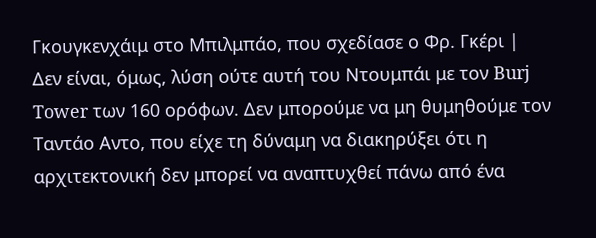Γκουγκενχάιμ στο Μπιλμπάο, που σχεδίασε ο Φρ. Γκέρι |
Δεν είναι, όμως, λύση ούτε αυτή του Ντουμπάι με τον Burj Tower των 160 ορόφων. Δεν μπορούμε να μη θυμηθούμε τον Ταντάο Αντο, που είχε τη δύναμη να διακηρύξει ότι η αρχιτεκτονική δεν μπορεί να αναπτυχθεί πάνω από ένα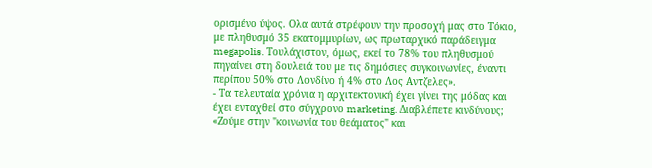ορισμένο ύψος. Ολα αυτά στρέφουν την προσοχή μας στο Τόκιο, με πληθυσμό 35 εκατομμυρίων, ως πρωταρχικό παράδειγμα megapolis. Τουλάχιστον, όμως, εκεί το 78% του πληθυσμού πηγαίνει στη δουλειά του με τις δημόσιες συγκοινωνίες, έναντι περίπου 50% στο Λονδίνο ή 4% στο Λος Αντζελες».
- Τα τελευταία χρόνια η αρχιτεκτονική έχει γίνει της μόδας και έχει ενταχθεί στο σύγχρονο marketing. Διαβλέπετε κινδύνους;
«Ζούμε στην "κοινωνία του θεάματος" και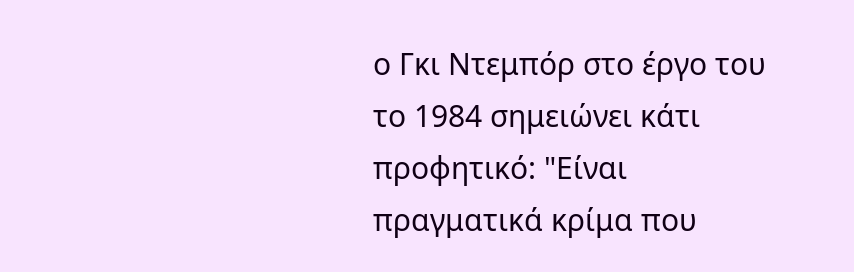ο Γκι Ντεμπόρ στο έργο του το 1984 σημειώνει κάτι προφητικό: "Είναι πραγματικά κρίμα που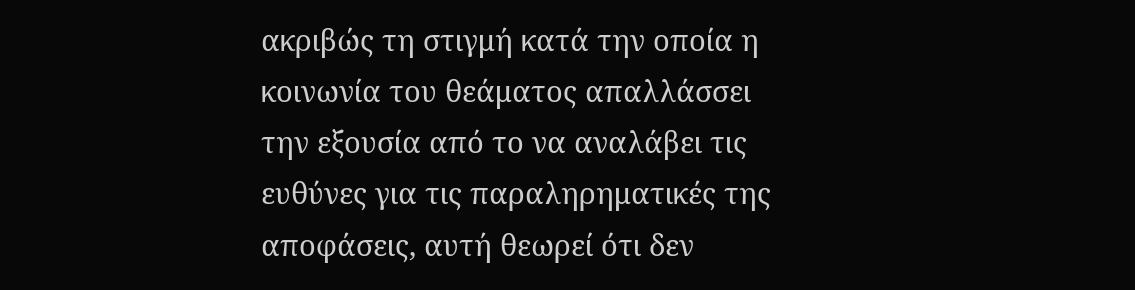ακριβώς τη στιγμή κατά την οποία η κοινωνία του θεάματος απαλλάσσει την εξουσία από το να αναλάβει τις ευθύνες για τις παραληρηματικές της αποφάσεις, αυτή θεωρεί ότι δεν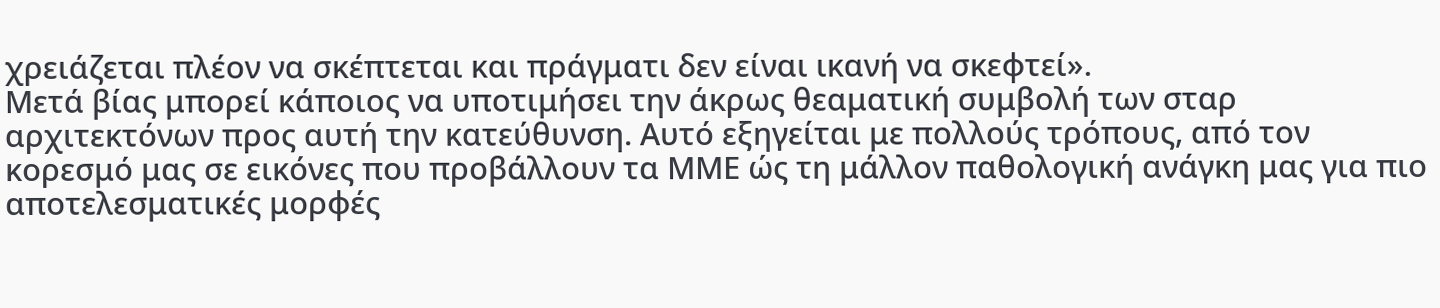χρειάζεται πλέον να σκέπτεται και πράγματι δεν είναι ικανή να σκεφτεί».
Μετά βίας μπορεί κάποιος να υποτιμήσει την άκρως θεαματική συμβολή των σταρ αρχιτεκτόνων προς αυτή την κατεύθυνση. Αυτό εξηγείται με πολλούς τρόπους, από τον κορεσμό μας σε εικόνες που προβάλλουν τα ΜΜΕ ώς τη μάλλον παθολογική ανάγκη μας για πιο αποτελεσματικές μορφές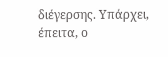διέγερσης. Υπάρχει, έπειτα, ο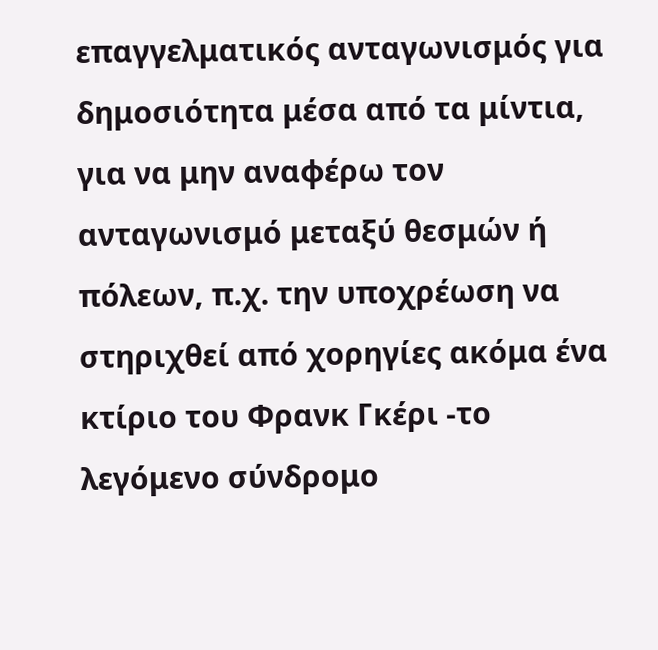επαγγελματικός ανταγωνισμός για δημοσιότητα μέσα από τα μίντια, για να μην αναφέρω τον ανταγωνισμό μεταξύ θεσμών ή πόλεων, π.χ. την υποχρέωση να στηριχθεί από χορηγίες ακόμα ένα κτίριο του Φρανκ Γκέρι -το λεγόμενο σύνδρομο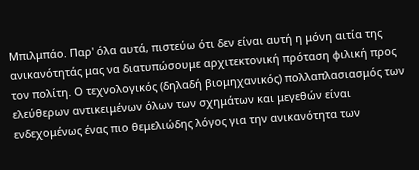Μπιλμπάο. Παρ' όλα αυτά, πιστεύω ότι δεν είναι αυτή η μόνη αιτία της ανικανότητάς μας να διατυπώσουμε αρχιτεκτονική πρόταση φιλική προς τον πολίτη. Ο τεχνολογικός (δηλαδή βιομηχανικός) πολλαπλασιασμός των ελεύθερων αντικειμένων όλων των σχημάτων και μεγεθών είναι ενδεχομένως ένας πιο θεμελιώδης λόγος για την ανικανότητα των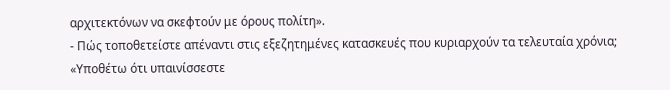αρχιτεκτόνων να σκεφτούν με όρους πολίτη».
- Πώς τοποθετείστε απέναντι στις εξεζητημένες κατασκευές που κυριαρχούν τα τελευταία χρόνια;
«Υποθέτω ότι υπαινίσσεστε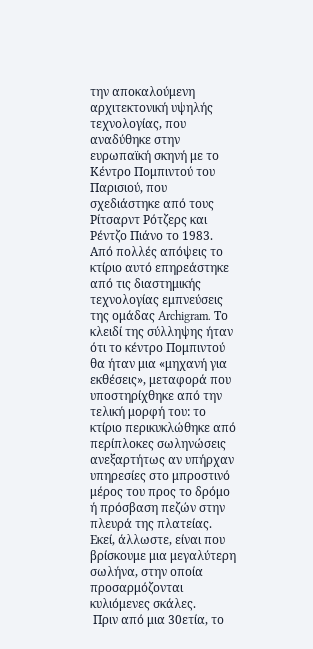την αποκαλούμενη αρχιτεκτονική υψηλής τεχνολογίας, που αναδύθηκε στην ευρωπαϊκή σκηνή με το Κέντρο Πομπιντού του Παρισιού, που σχεδιάστηκε από τους Ρίτσαρντ Ρότζερς και Ρέντζο Πιάνο το 1983. Από πολλές απόψεις το κτίριο αυτό επηρεάστηκε από τις διαστημικής τεχνολογίας εμπνεύσεις της ομάδας Archigram. Το κλειδί της σύλληψης ήταν ότι το κέντρο Πομπιντού θα ήταν μια «μηχανή για εκθέσεις», μεταφορά που υποστηρίχθηκε από την τελική μορφή του: το κτίριο περικυκλώθηκε από περίπλοκες σωληνώσεις ανεξαρτήτως αν υπήρχαν υπηρεσίες στο μπροστινό μέρος του προς το δρόμο ή πρόσβαση πεζών στην πλευρά της πλατείας. Εκεί, άλλωστε, είναι που βρίσκουμε μια μεγαλύτερη σωλήνα, στην οποία προσαρμόζονται κυλιόμενες σκάλες.
 Πριν από μια 30ετία, το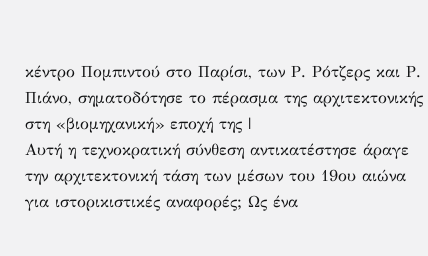κέντρο Πομπιντού στο Παρίσι, των Ρ. Ρότζερς και Ρ. Πιάνο, σηματοδότησε το πέρασμα της αρχιτεκτονικής στη «βιομηχανική» εποχή της |
Αυτή η τεχνοκρατική σύνθεση αντικατέστησε άραγε την αρχιτεκτονική τάση των μέσων του 19ου αιώνα για ιστορικιστικές αναφορές; Ως ένα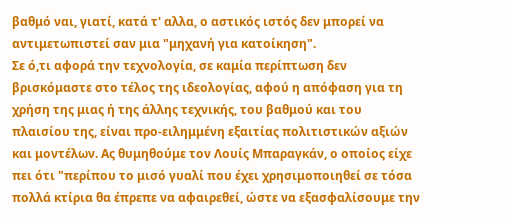βαθμό ναι, γιατί, κατά τ' αλλα, ο αστικός ιστός δεν μπορεί να αντιμετωπιστεί σαν μια "μηχανή για κατοίκηση".
Σε ό,τι αφορά την τεχνολογία, σε καμία περίπτωση δεν βρισκόμαστε στο τέλος της ιδεολογίας, αφού η απόφαση για τη χρήση της μιας ή της άλλης τεχνικής, του βαθμού και του πλαισίου της, είναι προ-ειλημμένη εξαιτίας πολιτιστικών αξιών και μοντέλων. Ας θυμηθούμε τον Λουίς Μπαραγκάν, ο οποίος είχε πει ότι "περίπου το μισό γυαλί που έχει χρησιμοποιηθεί σε τόσα πολλά κτίρια θα έπρεπε να αφαιρεθεί, ώστε να εξασφαλίσουμε την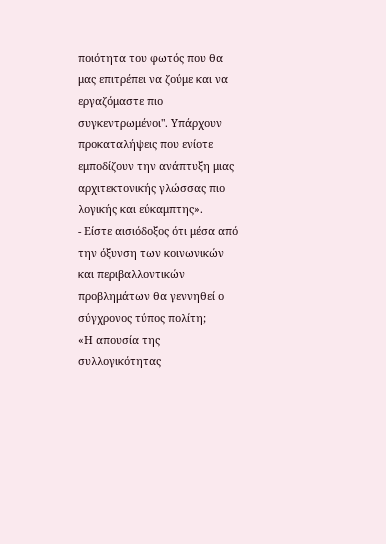ποιότητα του φωτός που θα μας επιτρέπει να ζούμε και να εργαζόμαστε πιο συγκεντρωμένοι". Υπάρχουν προκαταλήψεις που ενίοτε εμποδίζουν την ανάπτυξη μιας αρχιτεκτονικής γλώσσας πιο λογικής και εύκαμπτης».
- Είστε αισιόδοξος ότι μέσα από την όξυνση των κοινωνικών και περιβαλλοντικών προβλημάτων θα γεννηθεί ο σύγχρονος τύπος πολίτη;
«Η απουσία της συλλογικότητας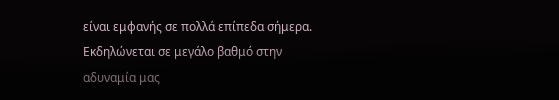είναι εμφανής σε πολλά επίπεδα σήμερα. Εκδηλώνεται σε μεγάλο βαθμό στην αδυναμία μας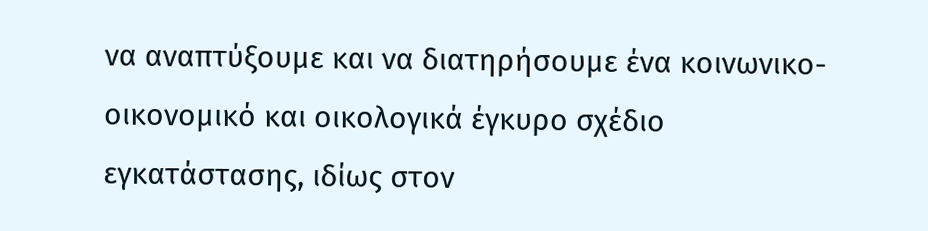να αναπτύξουμε και να διατηρήσουμε ένα κοινωνικο-οικονομικό και οικολογικά έγκυρο σχέδιο εγκατάστασης, ιδίως στον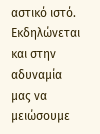αστικό ιστό. Εκδηλώνεται και στην αδυναμία μας να μειώσουμε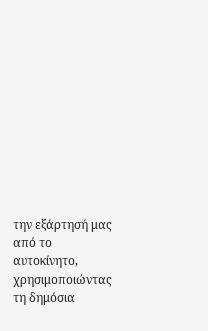την εξάρτησή μας από το αυτοκίνητο, χρησιμοποιώντας τη δημόσια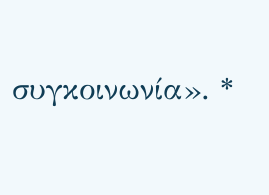συγκοινωνία». *